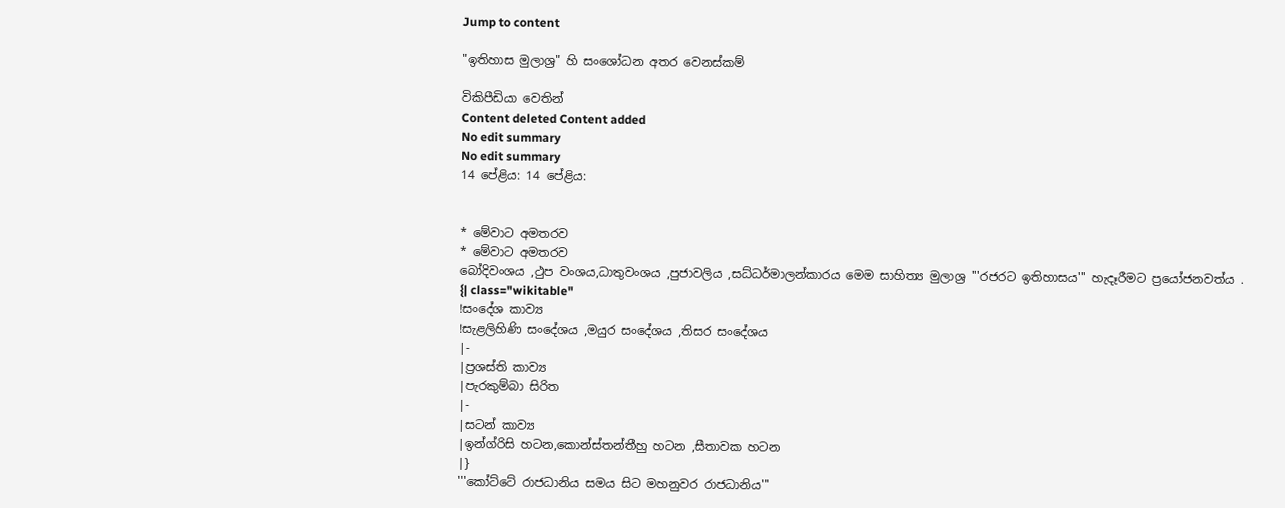Jump to content

"ඉතිහාස මුලාශ්‍ර" හි සංශෝධන අතර වෙනස්කම්

විකිපීඩියා වෙතින්
Content deleted Content added
No edit summary
No edit summary
14 පේළිය: 14 පේළිය:


* මේවාට අමතරව
* මේවාට අමතරව
බෝදිවංශය ,ථුප වංශය,ධාතුවංශය ,පුජාවලිය ,සධ්ධර්මාලන්කාරය මෙම සාහිත්‍ය මුලාශ්‍ර '''රජරට ඉතිහාසය''' හැදෑරීමට ප්‍රයෝජනවත්ය .
{| class="wikitable"
!සංදේශ කාව්‍ය
!සැළලිහිණි සංදේශය ,මයුර සංදේශය ,තිසර සංදේශය
|-
|ප්‍රශස්ති කාව්‍ය
|පැරකුම්බා සිරිත
|-
|සටන් කාව්‍ය
|ඉන්ග්රිසි හටන,කොන්ස්තන්තීහු හටන ,සීතාවක හටන
|}
'''කෝට්ටේ රාජධානිය සමය සිට මහනුවර රාජධානිය'''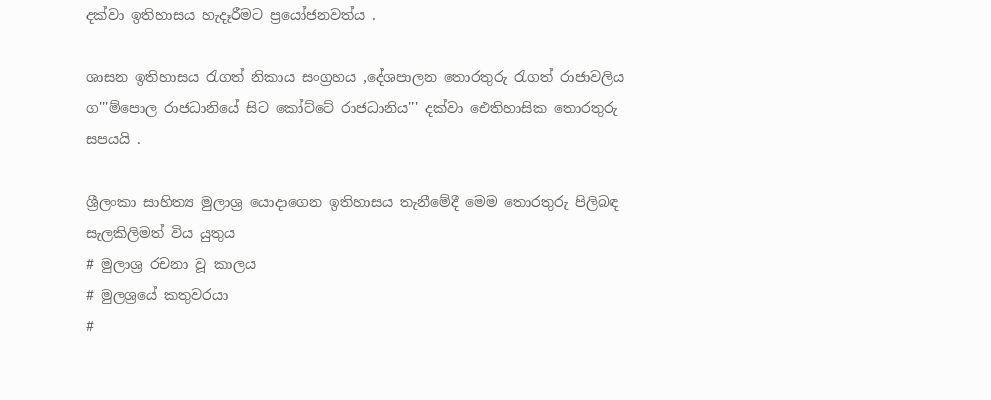දක්වා ඉතිහාසය හැදෑරීමට ප්‍රයෝජනවත්ය .

ශාසන ඉතිහාසය රැගත් නිකාය සංග්‍රහය ,දේශපාලන තොරතුරු රැගත් රාජාවලිය ග'''ම්පොල රාජධානියේ සිට කෝට්ටේ රාජධානිය''' දක්වා ඓතිහාසික තොරතුරු සපයයි .

ශ්‍රීලංකා සාහිත්‍ය මුලාශ්‍ර යොදාගෙන ඉතිහාසය තැනීමේදී මෙම තොරතුරු පිලිබඳ සැලකිලිමත් විය යුතුය
# මුලාශ්‍ර රචනා වූ කාලය
# මුලශ්‍රයේ කතුවරයා
#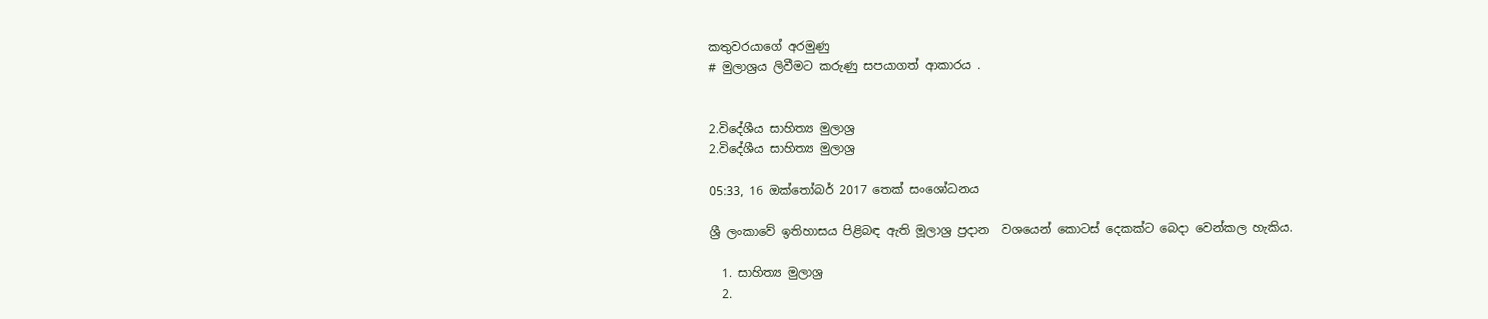කතුවරයාගේ අරමුණු
# මුලාශ්‍රය ලිවීමට කරුණු සපයාගත් ආකාරය .


2.විදේශීය සාහිත්‍ය මුලාශ්‍ර
2.විදේශීය සාහිත්‍ය මුලාශ්‍ර

05:33, 16 ඔක්තෝබර් 2017 තෙක් සංශෝධනය

ශ්‍රී ලංකාවේ ඉතිහාසය පිළිබඳ ඇති මූලාශ්‍ර ප්‍රදාන  වශයෙන් කොටස් දෙකක්ට බෙදා වෙන්කල හැකිය.

  1. සාහිත්‍ය මුලාශ්‍ර
  2.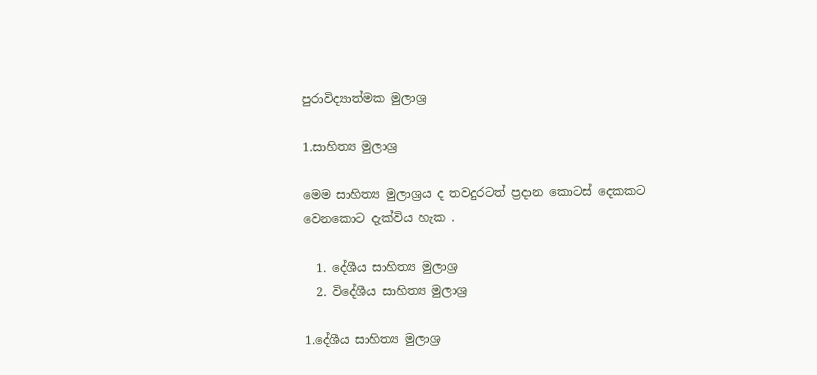පුරාවිද්‍යාත්මක මුලාශ්‍ර

1.සාහිත්‍ය මුලාශ්‍ර

මෙම සාහිත්‍ය මුලාශ්‍රය ද තවදුරටත් ප්‍රදාන කොටස් දෙකකට වෙනකොට දැක්විය හැක .

  1. දේශීය සාහිත්‍ය මුලාශ්‍ර
  2. විදේශීය සාහිත්‍ය මුලාශ්‍ර

1.දේශීය සාහිත්‍ය මුලාශ්‍ර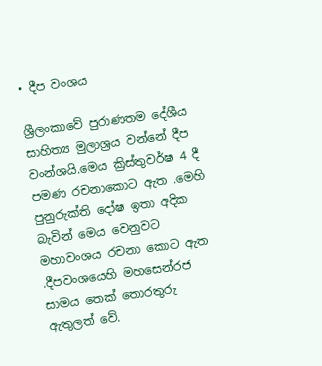• දීප වංශය

ශ්‍රීලංකාවේ පුරාණතම දේශීය සාහිත්‍ය මුලාශ්‍රය වන්නේ දීප වංන්ශයි.මෙය ක්‍රිස්තුවර්ෂ 4 දී පමණ රචනාකොට ඇත .මෙහි පුනුරුක්ති දෝෂ ඉතා අදික බැවින් මෙය වෙනුවට මහාවංශය රචනා කොට ඇත .දීපවංශයෙහි මහසෙන්රජ සාමය තෙක් තොරතුරු ඇතුලත් වේ.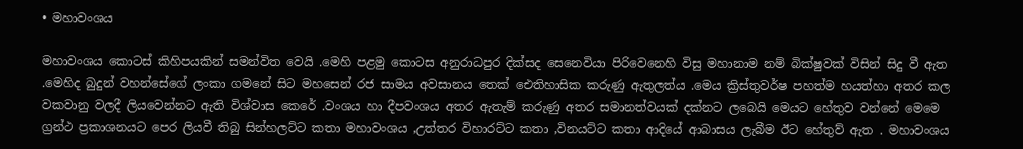• මහාවංශය

මහාවංශය කොටස් කිහිපයකින් සමන්විත වෙයි .මෙහි පළමු කොටස අනුරාධපුර දික්සද සෙනෙවියා පිරිවෙනෙහි විසු මහානාම නම් බික්ෂුවක් විසින් සිදු වී ඇත .මෙහිද බුදුන් වහන්සේගේ ලංකා ගමනේ සිට මහසෙන් රජ සාමය අවසානය තෙක් ඓතිහාසික කරුණු ඇතුලත්ය .මෙය ක්‍රිස්තුවර්ෂ පහත්ම හයත්හා අතර කල වකවානු වලදී ලියවෙන්නට ඇති විශ්වාස කෙරේ .වංශය හා දීපවංශය අතර ඇතැම් කරුණු අතර සමානත්වයක් දක්නට ලබෙයි මෙයට හේතුව වන්නේ මෙමෙ ග්‍රන්ථ ප්‍රකාශනයට පෙර ලියවී තිබු සින්හලට්ට කතා මහාවංශය ,උත්තර විහාරට්ට කතා ,විනයට්ට කතා ආදියේ ආබාසය ලැබීම ඊට හේතුව් ඇත . මහාවංශය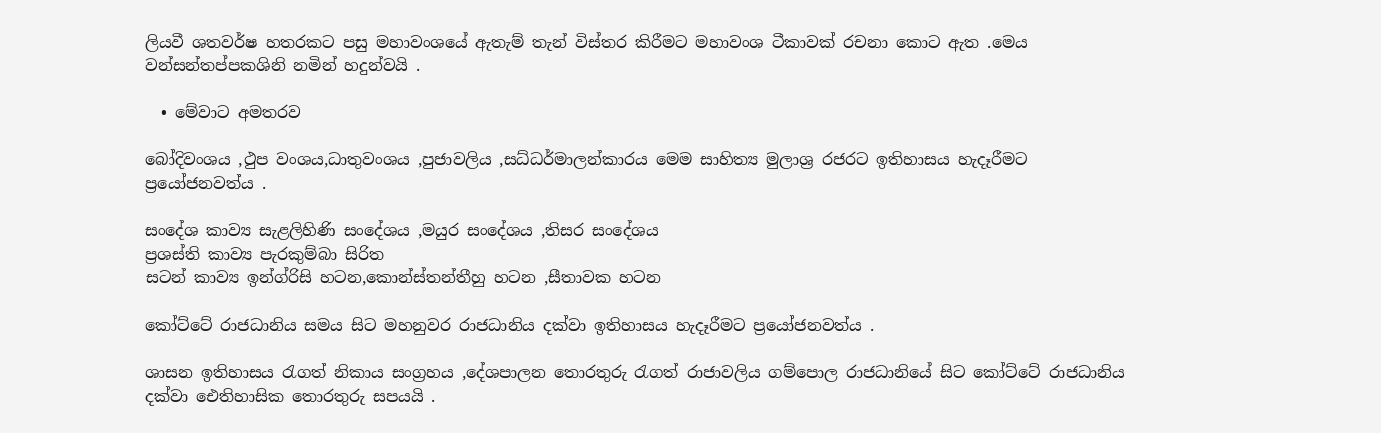ලියවී ශතවර්ෂ හතරකට පසු මහාවංශයේ ඇතැම් තැන් විස්තර කිරීමට මහාවංශ ටීකාවක් රචනා කොට ඇත .මෙය වන්සන්තප්පකශිනි නමින් හදුන්වයි .

  • මේවාට අමතරව

බෝදිවංශය ,ථුප වංශය,ධාතුවංශය ,පුජාවලිය ,සධ්ධර්මාලන්කාරය මෙම සාහිත්‍ය මුලාශ්‍ර රජරට ඉතිහාසය හැදෑරීමට ප්‍රයෝජනවත්ය .

සංදේශ කාව්‍ය සැළලිහිණි සංදේශය ,මයුර සංදේශය ,තිසර සංදේශය
ප්‍රශස්ති කාව්‍ය පැරකුම්බා සිරිත
සටන් කාව්‍ය ඉන්ග්රිසි හටන,කොන්ස්තන්තීහු හටන ,සීතාවක හටන

කෝට්ටේ රාජධානිය සමය සිට මහනුවර රාජධානිය දක්වා ඉතිහාසය හැදෑරීමට ප්‍රයෝජනවත්ය .

ශාසන ඉතිහාසය රැගත් නිකාය සංග්‍රහය ,දේශපාලන තොරතුරු රැගත් රාජාවලිය ගම්පොල රාජධානියේ සිට කෝට්ටේ රාජධානිය දක්වා ඓතිහාසික තොරතුරු සපයයි .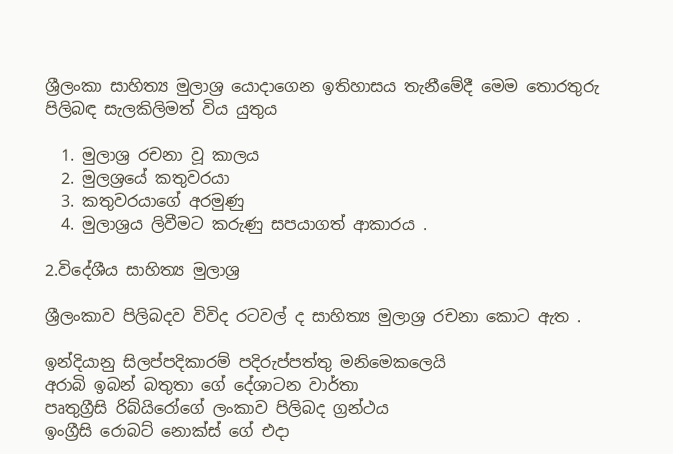ශ්‍රීලංකා සාහිත්‍ය මුලාශ්‍ර යොදාගෙන ඉතිහාසය තැනීමේදී මෙම තොරතුරු පිලිබඳ සැලකිලිමත් විය යුතුය

  1. මුලාශ්‍ර රචනා වූ කාලය
  2. මුලශ්‍රයේ කතුවරයා
  3. කතුවරයාගේ අරමුණු
  4. මුලාශ්‍රය ලිවීමට කරුණු සපයාගත් ආකාරය .

2.විදේශීය සාහිත්‍ය මුලාශ්‍ර

ශ්‍රීලංකාව පිලිබදව විවිද රටවල් ද සාහිත්‍ය මුලාශ්‍ර රචනා කොට ඇත .

ඉන්දියානු සිලප්පදිකාරම් පදිරුප්පත්තු මනිමෙකලෙයි
අරාබි ඉබන් බතුතා ගේ දේශාටන වාර්තා
පෘතුග්‍රීසි රිබ්යිරෝගේ ලංකාව පිලිබද ග්‍රන්ථය
ඉංග්‍රීසි රොබට් නොක්ස් ගේ එදා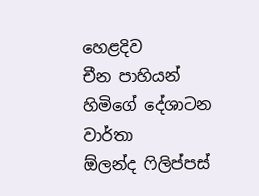හෙළදිව
චීන පාහියන් හිමිගේ දේශාටන වාර්තා
ඕලන්ද ෆිලිප්පස්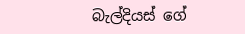බැල්දියස් ගේ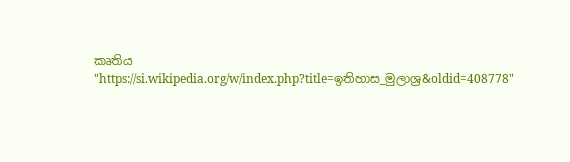කෘතිය
"https://si.wikipedia.org/w/index.php?title=ඉතිහාස_මුලාශ්‍ර&oldid=408778"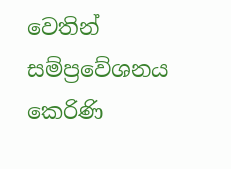වෙතින් සම්ප්‍රවේශනය කෙරිණි